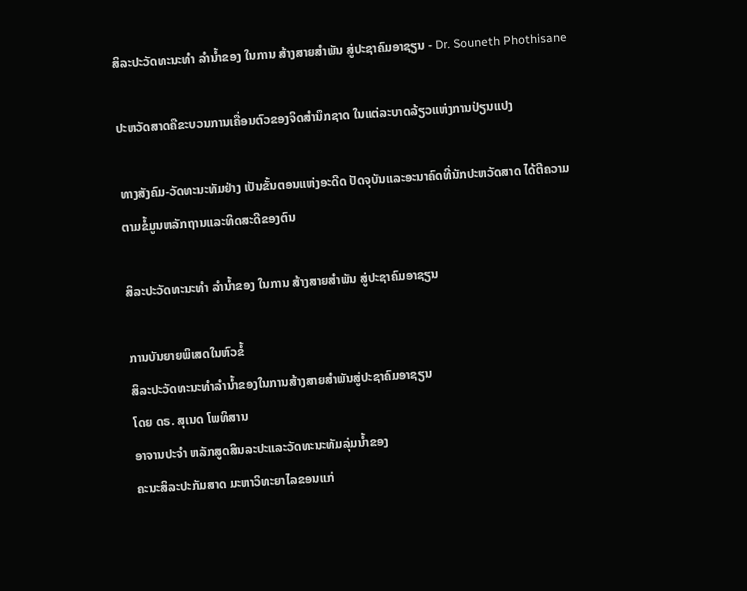ສິລະປະວັດທະນະທຳ ລຳນ້ຳຂອງ ໃນການ ສ້າງສາຍສຳພັນ ສູ່ປະຊາຄົມອາຊຽນ - Dr. Souneth Phothisane

ປະຫວັດສາດຄືຂະບວນການເຄື່ອນຕົວຂອງຈິດສຳນຶກຊາດ ໃນແຕ່ລະບາດລ້ຽວແຫ່ງການປ່ຽນແປງ

ທາງສັງຄົມ-ວັດທະນະທັມຢ່າງ ເປັນຂັ້ນຕອນແຫ່ງອະດີດ ປັດຈຸບັນແລະອະນາຄົດທີ່ນັກປະຫວັດສາດ ໄດ້ຕີຄວາມຕາມຂໍ້ມູນຫລັກຖານແລະທິດສະດີຂອງຕົນ

ສິລະປະວັດທະນະທຳ ລຳນ້ຳຂອງ ໃນການ ສ້າງສາຍສຳພັນ ສູ່ປະຊາຄົມອາຊຽນ

ການບັນຍາຍພິເສດໃນຫົວຂໍ້
ສິລະປະວັດທະນະທຳລຳນ້ຳຂອງໃນການສ້າງສາຍສຳພັນສູ່ປະຊາຄົມອາຊຽນ
ໂດຍ ດຣ. ສຸເນດ ໂພທິສານ
ອາຈານປະຈຳ ຫລັກສູດສິນລະປະແລະວັດທະນະທັມລຸ່ມນ້ຳຂອງ
ຄະນະສິລະປະກັມສາດ ມະຫາວິທະຍາໄລຂອນແກ່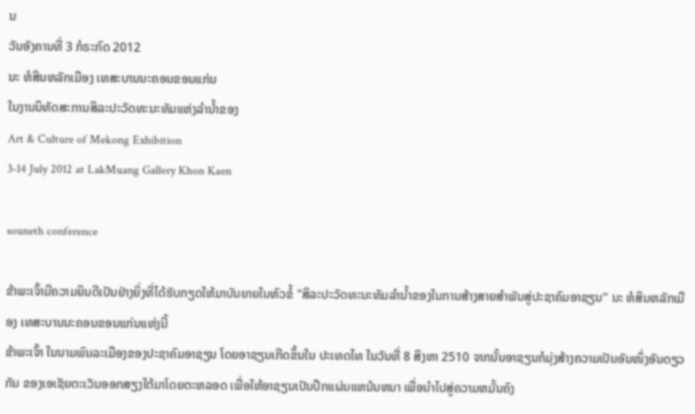ນ
ວັນອັງຄານທີ່ 3 ກໍຣະກົດ 2012
ນະ ຫໍສິນຫລັກເມືອງ ເທສະບານນະຄອນຂອນແກ່ນ
ໃນງານນິທັດສະການສິລະປະວັດທະນະທັມແຫ່ງລຳນ້ຳຂອງ
Art & Culture of Mekong Exhibition
3-14 July 2012 at LakMuang Gallery Khon Kaen

souneth conference

ຂ້າພະເຈົ້າມີຄວາມຍິນດີເປັນຢ່າງຍິ່ງທີ່ໄດ້ຮັບກຽດໃຫ້ມາບັນຍາຍໃນຫົວຂໍ້ "ສິລະປະວັດທະນະທັມລຳນ້ຳຂອງໃນການສ້າງສາຍສຳພັນສູ່ປະຊາຄົມອາຊຽນ” ນະ ຫໍສິນຫລັກເມືອງ ເທສະບານນະຄອນຂອນແກ່ນແຫ່ງນີ້
ຂ້າພະເຈົ້າ ໃນນາມພົນລະເມືອງຂອງປະຊາຄົມອາຊຽນ ໂດຍອາຊຽນເກີດຂຶ້ນໃນ ປະເທດໄທ ໃນວັນທີ່ 8 ສິງຫາ 2510 ຈາກນັ້ນອາຊຽນກໍມຸ່ງສ້າງຄວາມເປັນອັນໜຶ່ງອັນດຽວກັນ ຂອງເອເຊັຍຕະເວັນອອກສຽງໃຕ້ມາໂດຍຕະຫລອດ ເພື່ອໃຫ້ອາຊຽນເປັນປຶກແຜ່ນແຫນ້ນຫນາ ເພື່ອນຳໄປສູ່ຄວາມຫມັ້ນຄົງ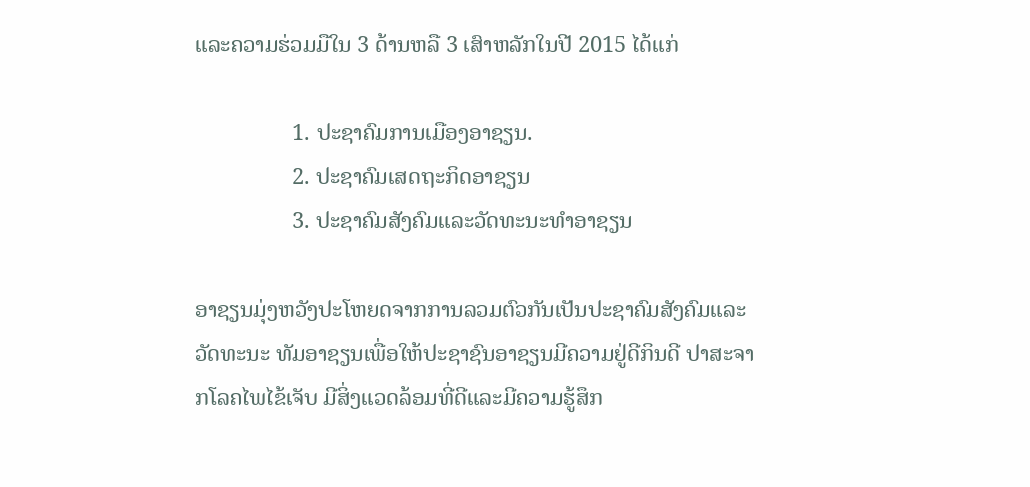ແລະຄວາມຮ່ວມມືໃນ 3 ດ້ານຫລື 3 ເສົາຫລັກໃນປີ 2015 ໄດ້ແກ່

                 1. ປະຊາຄົມການເມືອງອາຊຽນ.
                 2. ປະຊາຄົມເສດຖະກິດອາຊຽນ
                 3. ປະຊາຄົມສັງຄົມແລະວັດທະນະທຳອາຊຽນ

ອາຊຽນມຸ່ງຫວັງປະໂຫຍດຈາກການລວມຕົວກັນເປັນປະຊາຄົມສັງຄົມແລະວັດທະນະ ທັມອາຊຽນເພື່ອໃຫ້ປະຊາຊົນອາຊຽນມີຄວາມຢູ່ດີກິນດີ ປາສະຈາກໂລຄໄພໄຂ້ເຈັບ ມີສິ່ງແວດລ້ອມທີ່ດີແລະມີຄວາມຮູ້ສຶກ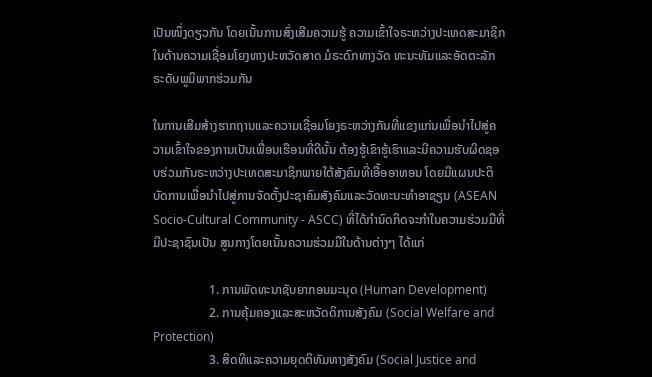ເປັນໜຶ່ງດຽວກັນ ໂດຍເນັ້ນການສົ່ງເສີມຄວາມຮູ້ ຄວາມເຂົ້າໃຈຣະຫວ່າງປະເທດສະມາຊິກໃນດ້ານຄວາມເຊື່ອມໂຍງທາງປະຫວັດສາດ ມໍຣະດົກທາງວັດ ທະນະທັມແລະອັດຕະລັກຣະດັບພູມິພາກຮ່ວມກັນ

ໃນການເສີມສ້າງຮາກຖານແລະຄວາມເຊື່ອມໂຍງຣະຫວ່າງກັນທີ່ແຂງແກ່ນເພື່ອນຳໄປສູ່ຄວາມເຂົ້າໃຈຂອງການເປັນເພື່ອນເຮືອນທີ່ດີນັ້ນ ຕ້ອງຮູ້ເຂົາຮູ້ເຮົາແລະມີຄວາມຮັບຜິດຊອບຮ່ວມກັນຣະຫວ່າງປະເທດສະມາຊິກພາຍໃຕ້ສັງຄົມທີ່ເອື້ອອາທອນ ໂດຍມີແຜນປະຕິບັດການເພື່ອນຳໄປສູ່ການຈັດຕັ້ງປະຊາຄົມສັງຄົມແລະວັດທະນະທຳອາຊຽນ (ASEAN Socio-Cultural Community - ASCC) ທີ່ໄດ້ກຳນົດກິດຈະກຳໃນຄວາມຮ່ວມມືທີ່ມີປະຊາຊົນເປັນ ສູນກາງໂດຍເນັ້ນຄວາມຮ່ວມມືໃນດ້ານຕ່າງໆ ໄດ້ແກ່

                  1. ການພັດທະນາຊັບຍາກອນມະນຸດ (Human Development)
                  2. ການຄຸ້ມຄອງແລະສະຫວັດດິການສັງຄົມ (Social Welfare and Protection)
                  3. ສິດທິແລະຄວາມຍຸດຕິທັມທາງສັງຄົມ (Social Justice and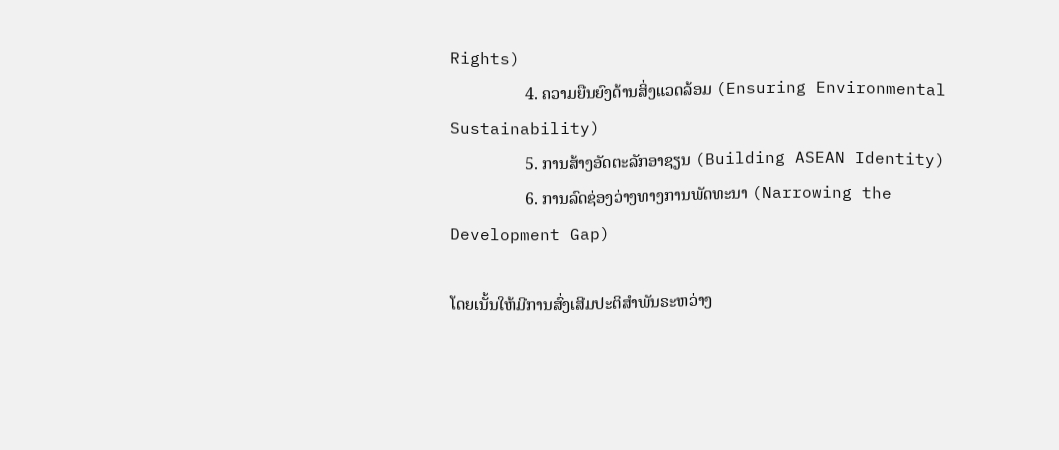Rights)
                  4. ຄວາມຍືນຍົງດ້ານສິ່ງແວດລ້ອມ (Ensuring Environmental Sustainability)
                  5. ການສ້າງອັດຕະລັກອາຊຽນ (Building ASEAN Identity)
                  6. ການລົດຊ່ອງວ່າງທາງການພັດທະນາ (Narrowing the Development Gap)

ໂດຍເນັ້ນໃຫ້ມີການສົ່ງເສີມປະຕິສຳພັນຣະຫວ່າງ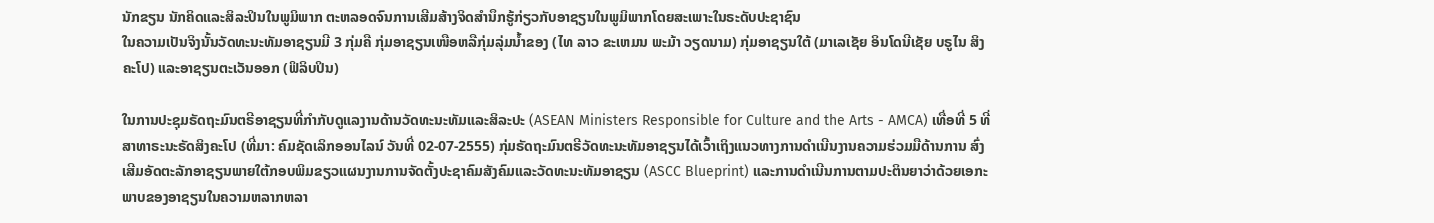ນັກຂຽນ ນັກຄິດແລະສິລະປິນໃນພູມິພາກ ຕະຫລອດຈົນການເສີມສ້າງຈິດສຳນຶກຮູ້ກ່ຽວກັບອາຊຽນໃນພູມິພາກໂດຍສະເພາະໃນຣະດັບປະຊາຊົນ
ໃນຄວາມເປັນຈິງນັ້ນວັດທະນະທັມອາຊຽນມີ 3 ກຸ່ມຄື ກຸ່ມອາຊຽນເໜືອຫລືກຸ່ມລຸ່ມນ້ຳຂອງ (ໄທ ລາວ ຂະເຫມນ ພະມ້າ ວຽດນາມ) ກຸ່ມອາຊຽນໃຕ້ (ມາເລເຊັຍ ອິນໂດນີເຊັຍ ບຣູໄນ ສິງຄະໂປ) ແລະອາຊຽນຕະເວັນອອກ (ຟິລິບປິນ)

ໃນການປະຊຸມຣັດຖະມົນຕຣີອາຊຽນທີ່ກຳກັບດູແລງານດ້ານວັດທະນະທັມແລະສິລະປະ (ASEAN Ministers Responsible for Culture and the Arts - AMCA) ເທື່ອທີ່ 5 ທີ່ສາທາຣະນະຣັດສິງຄະໂປ (ທີ່ມາ: ຄົມຊັດເລິກອອນໄລນ໌ ວັນທີ່ 02-07-2555) ກຸ່ມຣັດຖະມົນຕຣີວັດທະນະທັມອາຊຽນໄດ້ເວົ້າເຖິງແນວທາງການດຳເນີນງານຄວາມຮ່ວມມືດ້ານການ ສົ່ງເສີມອັດຕະລັກອາຊຽນພາຍໃຕ້ກອບພິມຂຽວແຜນງານການຈັດຕັ້ງປະຊາຄົມສັງຄົມແລະວັດທະນະທັມອາຊຽນ (ASCC Blueprint) ແລະການດຳເນີນການຕາມປະຕິນຍາວ່າດ້ວຍເອກະພາບຂອງອາຊຽນໃນຄວາມຫລາກຫລາ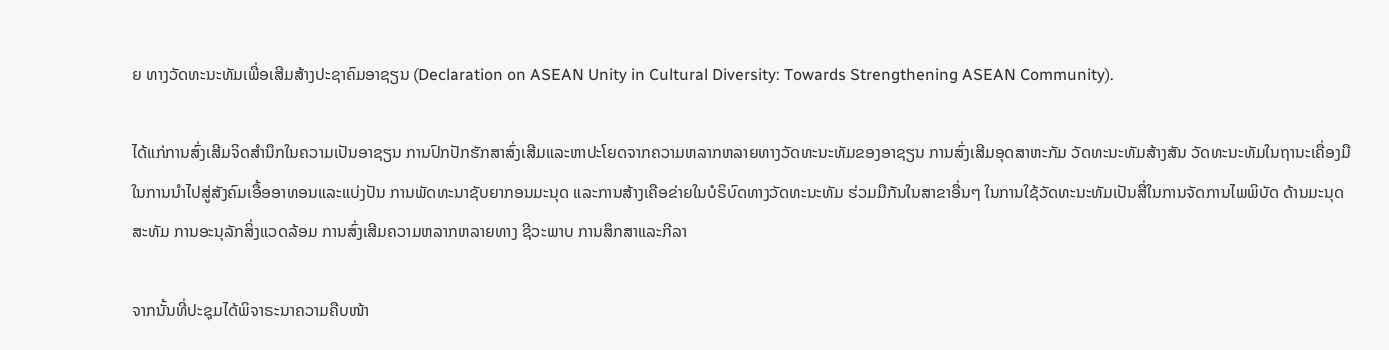ຍ ທາງວັດທະນະທັມເພື່ອເສີມສ້າງປະຊາຄົມອາຊຽນ (Declaration on ASEAN Unity in Cultural Diversity: Towards Strengthening ASEAN Community).

ໄດ້ແກ່ການສົ່ງເສີມຈິດສຳນຶກໃນຄວາມເປັນອາຊຽນ ການປົກປັກຮັກສາສົ່ງເສີມແລະຫາປະໂຍດຈາກຄວາມຫລາກຫລາຍທາງວັດທະນະທັມຂອງອາຊຽນ ການສົ່ງເສີມອຸດສາຫະກັມ ວັດທະນະທັມສ້າງສັນ ວັດທະນະທັມໃນຖານະເຄື່ອງມືໃນການນຳໄປສູ່ສັງຄົມເອື້ອອາທອນແລະແບ່ງປັນ ການພັດທະນາຊັບຍາກອນມະນຸດ ແລະການສ້າງເຄືອຂ່າຍໃນບໍຣິບົດທາງວັດທະນະທັມ ຮ່ວມມືກັນໃນສາຂາອື່ນໆ ໃນການໃຊ້ວັດທະນະທັມເປັນສື່ໃນການຈັດການໄພພິບັດ ດ້ານມະນຸດສະທັມ ການອະນຸລັກສິ່ງແວດລ້ອມ ການສົ່ງເສີມຄວາມຫລາກຫລາຍທາງ ຊີວະພາບ ການສຶກສາແລະກີລາ

ຈາກນັ້ນທີ່ປະຊຸມໄດ້ພິຈາຣະນາຄວາມຄືບໜ້າ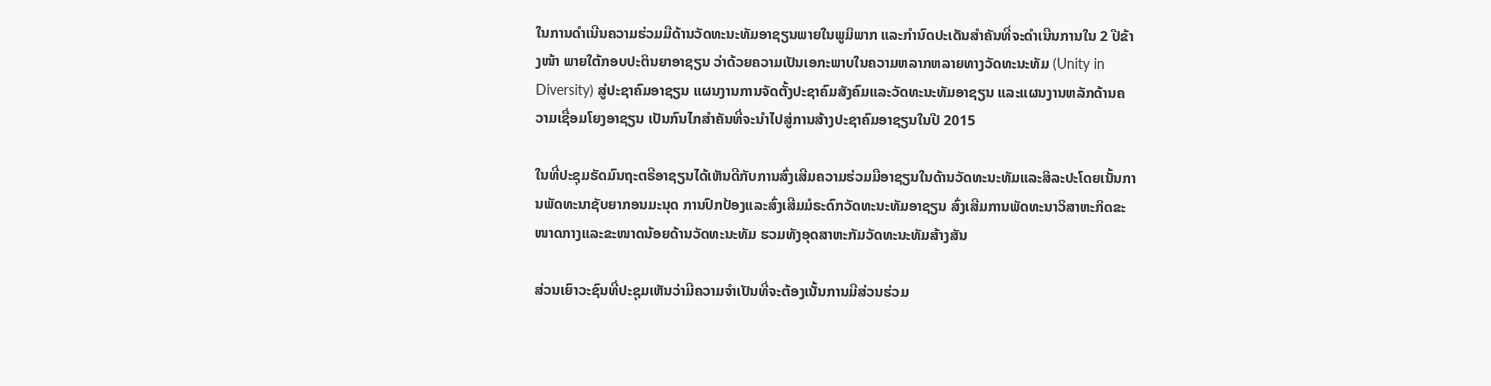ໃນການດຳເນີນຄວາມຮ່ວມມືດ້ານວັດທະນະທັມອາຊຽນພາຍໃນພູມິພາກ ແລະກຳນົດປະເດັນສຳຄັນທີ່ຈະດຳເນີນການໃນ 2 ປີຂ້າງໜ້າ ພາຍໃຕ້ກອບປະຕິນຍາອາຊຽນ ວ່າດ້ວຍຄວາມເປັນເອກະພາບໃນຄວາມຫລາກຫລາຍທາງວັດທະນະທັມ (Unity in Diversity) ສູ່ປະຊາຄົມອາຊຽນ ແຜນງານການຈັດຕັ້ງປະຊາຄົມສັງຄົມແລະວັດທະນະທັມອາຊຽນ ແລະແຜນງານຫລັກດ້ານຄວາມເຊື່ອມໂຍງອາຊຽນ ເປັນກົນໄກສຳຄັນທີ່ຈະນຳໄປສູ່ການສ້າງປະຊາຄົມອາຊຽນໃນປີ 2015

ໃນທີ່ປະຊຸມຣັດມົນຖະຕຣີອາຊຽນໄດ້ເຫັນດີກັບການສົ່ງເສີມຄວາມຮ່ວມມືອາຊຽນໃນດ້ານວັດທະນະທັມແລະສິລະປະໂດຍເນັ້ນການພັດທະນາຊັບຍາກອນມະນຸດ ການປົກປ້ອງແລະສົ່ງເສີມມໍຣະດົກວັດທະນະທັມອາຊຽນ ສົ່ງເສີມການພັດທະນາວິສາຫະກິດຂະໜາດກາງແລະຂະໜາດນ້ອຍດ້ານວັດທະນະທັມ ຮວມທັງອຸດສາຫະກັມວັດທະນະທັມສ້າງສັນ

ສ່ວນເຍົາວະຊົນທີ່ປະຊຸມເຫັນວ່າມີຄວາມຈຳເປັນທີ່ຈະຕ້ອງເນັ້ນການມີສ່ວນຮ່ວມ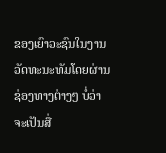ຂອງເຍົາວະຊົນໃນງານວັດທະນະທັມໂດຍຜ່ານຊ່ອງທາງຕ່າງໆ ບໍ່ວ່າຈະເປັນສື່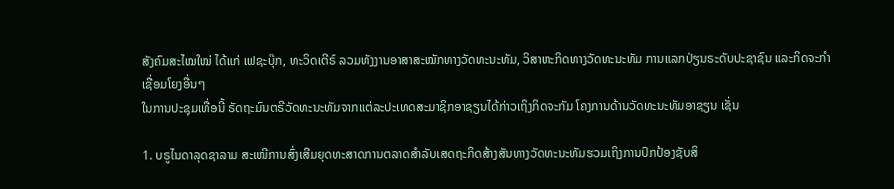ສັງຄົມສະໄໝໃໝ່ ໄດ້ແກ່ ເຟຊະບຸ໊ກ, ທະວິດເຕີຣ໌ ລວມທັງງານອາສາສະໝັກທາງວັດທະນະທັມ, ວິສາຫະກິດທາງວັດທະນະທັມ ການແລກປ່ຽນຣະດັບປະຊາຊົນ ແລະກິດຈະກຳເຊື່ອມໂຍງອື່ນໆ
ໃນການປະຊຸມເທື່ອນີ້ ຣັດຖະມົນຕຣີວັດທະນະທັມຈາກແຕ່ລະປະເທດສະມາຊິກອາຊຽນໄດ້ກ່າວເຖິງກິດຈະກັມ ໂຄງການດ້ານວັດທະນະທັມອາຊຽນ ເຊັ່ນ

1. ບຣູໄນດາລຸດຊາລາມ ສະເໜີການສົ່ງເສີມຍຸດທະສາດການຕລາດສຳລັບເສດຖະກິດສ້າງສັນທາງວັດທະນະທັມຮວມເຖິງການປົກປ້ອງຊັບສິ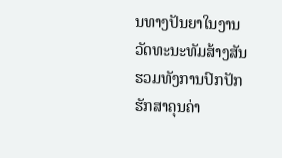ນທາງປັນຍາໃນງານວັດທະນະທັມສ້າງສັນ ຮວມທັງການປົກປັກຮັກສາຄຸນຄ່າ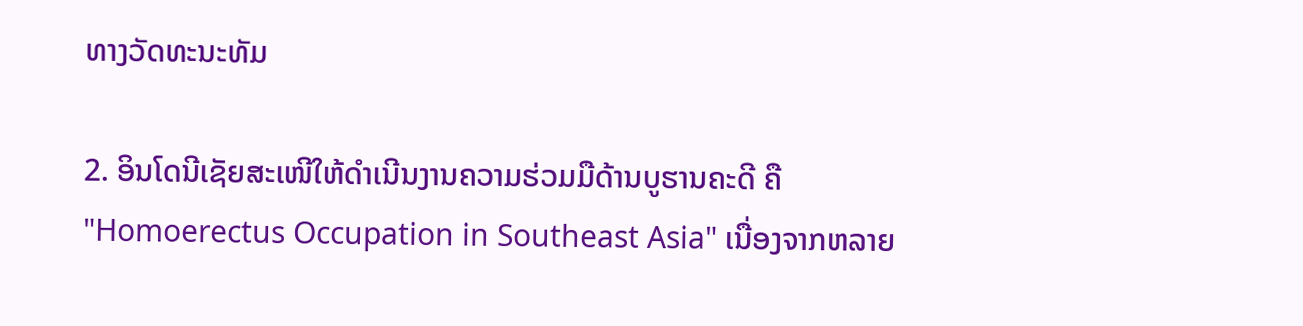ທາງວັດທະນະທັມ

2. ອິນໂດນີເຊັຍສະເໜີໃຫ້ດຳເນີນງານຄວາມຮ່ວມມືດ້ານບູຮານຄະດີ ຄື "Homoerectus Occupation in Southeast Asia" ເນື່ອງຈາກຫລາຍ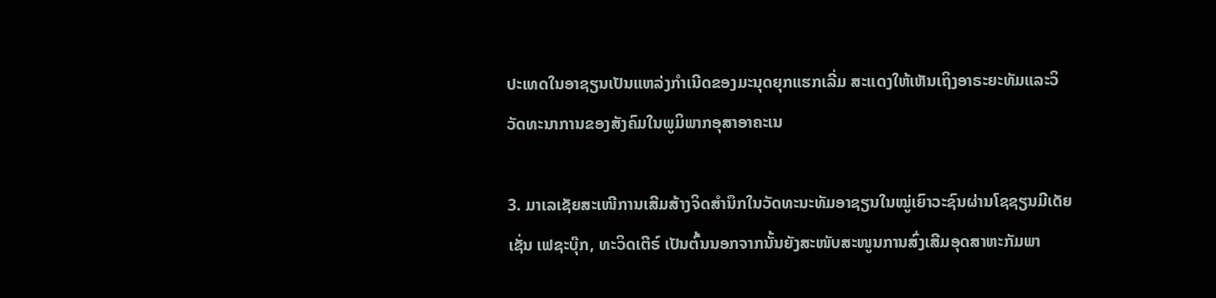ປະເທດໃນອາຊຽນເປັນແຫລ່ງກຳເນີດຂອງມະນຸດຍຸກແຮກເລີ່ມ ສະແດງໃຫ້ເຫັນເຖິງອາຣະຍະທັມແລະວິວັດທະນາການຂອງສັງຄົມໃນພູມິພາກອຸສາອາຄະເນ

3. ມາເລເຊັຍສະເໜີການເສີມສ້າງຈິດສຳນຶກໃນວັດທະນະທັມອາຊຽນໃນໝູ່ເຍົາວະຊົນຜ່ານໂຊຊຽນມີເດັຍ ເຊັ່ນ ເຟຊະບຸ໊ກ, ທະວິດເຕີຣ໌ ເປັນຕົ້ນນອກຈາກນັ້ນຍັງສະໜັບສະໜູນການສົ່ງເສີມອຸດສາຫະກັມພາ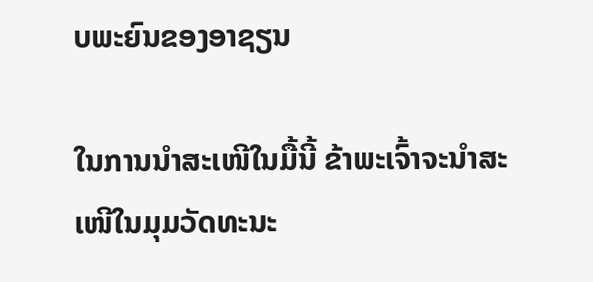ບພະຍົນຂອງອາຊຽນ

ໃນການນຳສະເໜີໃນມື້ນີ້ ຂ້າພະເຈົ້າຈະນຳສະເໜີໃນມຸມວັດທະນະ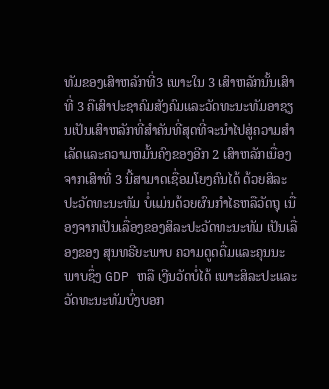ທັມຂອງເສົາຫລັກທີ່3 ເພາະໃນ 3 ເສົາຫລັກນັ້ນເສົາທີ່ 3 ຄືເສົາປະຊາຄົມສັງຄົມແລະວັດທະນະທັມອາຊຽນເປັນເສົາຫລັກທີ່ສຳຄັນທີ່ສຸດທີ່ຈະນຳໄປສູ່ຄວາມສຳເລັດແລະຄວາມຫມັ້ນຄົງຂອງອີກ 2 ເສົາຫລັກເນື່ອງຈາກເສົາທີ່ 3 ນີ້ສາມາດເຊື່ອມໂຍງຄົນໄດ້ ດ້ວຍສິລະປະວັດທະນະທັມ ບໍ່ແມ່ນດ້ວຍຜົນກຳໄຣຫລືວັດຖຸ ເນື່ອງຈາກເປັນເລື່ອງຂອງສິລະປະວັດທະນະທັມ ເປັນເລື່ອງຂອງ ສຸນທຣີຍະພາບ ຄວາມດູດດື່ມແລະຄຸນນະພາບຊຶ່ງ GDP ຫລື ເງີນວັດບໍ່ໄດ້ ເພາະສິລະປະແລະ ວັດທະນະທັມບົ່ງບອກ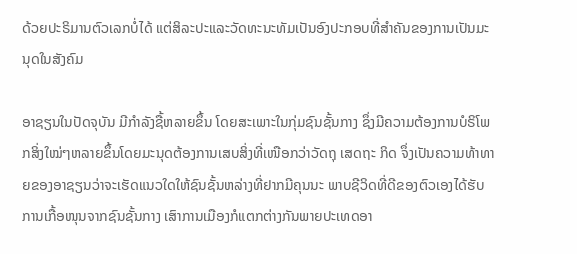ດ້ວຍປະຣິມານຕົວເລກບໍ່ໄດ້ ແຕ່ສິລະປະແລະວັດທະນະທັມເປັນອົງປະກອບທີ່ສຳຄັນຂອງການເປັນມະນຸດໃນສັງຄົມ

ອາຊຽນໃນປັດຈຸບັນ ມີກຳລັງຊື້ຫລາຍຂຶ້ນ ໂດຍສະເພາະໃນກຸ່ມຊົນຊັ້ນກາງ ຊຶ່ງມີຄວາມຕ້ອງການບໍຣິໂພກສິ່ງໃໝ່ໆຫລາຍຂຶ້ນໂດຍມະນຸດຕ້ອງການເສບສິ່ງທີ່ເໜືອກວ່າວັດຖຸ ເສດຖະ ກິດ ຈຶ່ງເປັນຄວາມທ້າທາຍຂອງອາຊຽນວ່າຈະເຮັດແນວໃດໃຫ້ຊົນຊັ້ນຫລ່າງທີ່ຢາກມີຄຸນນະ ພາບຊີວິດທີ່ດີຂອງຕົວເອງໄດ້ຮັບການເກື້ອໜຸນຈາກຊົນຊັ້ນກາງ ເສົາການເມືອງກໍແຕກຕ່າງກັນພາຍປະເທດອາ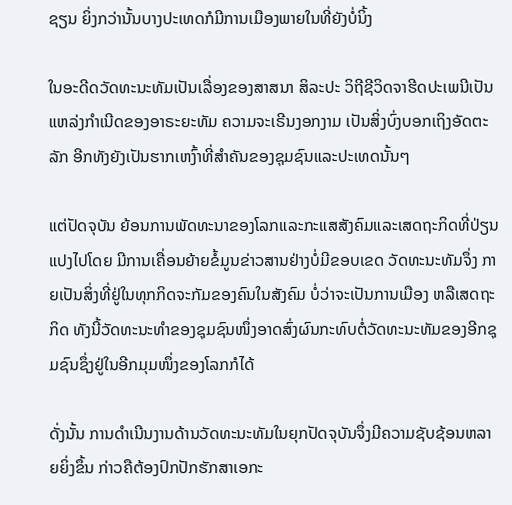ຊຽນ ຍິ່ງກວ່ານັ້ນບາງປະເທດກໍມີການເມືອງພາຍໃນທີ່ຍັງບໍ່ນິ້ງ

ໃນອະດີດວັດທະນະທັມເປັນເລື່ອງຂອງສາສນາ ສິລະປະ ວິຖີຊີວິດຈາຮີດປະເພນີເປັນແຫລ່ງກຳເນີດຂອງອາຣະຍະທັມ ຄວາມຈະເຣີນງອກງາມ ເປັນສິ່ງບົ່ງບອກເຖິງອັດຕະລັກ ອີກທັງຍັງເປັນຮາກເຫງົ້າທີ່ສຳຄັນຂອງຊຸມຊົນແລະປະເທດນັ້ນໆ

ແຕ່ປັດຈຸບັນ ຍ້ອນການພັດທະນາຂອງໂລກແລະກະແສສັງຄົມແລະເສດຖະກິດທີ່ປ່ຽນແປງໄປໂດຍ ມີການເຄື່ອນຍ້າຍຂໍ້ມູນຂ່າວສານຢ່າງບໍ່ມີຂອບເຂດ ວັດທະນະທັມຈຶ່ງ ກາຍເປັນສິ່ງທີ່ຢູ່ໃນທຸກກິດຈະກັມຂອງຄົນໃນສັງຄົມ ບໍ່ວ່າຈະເປັນການເມືອງ ຫລືເສດຖະກິດ ທັງນີ້ວັດທະນະທຳຂອງຊຸມຊົນໜຶ່ງອາດສົ່ງຜົນກະທົບຕໍ່ວັດທະນະທັມຂອງອີກຊຸມຊົນຊຶ່ງຢູ່ໃນອີກມຸມໜຶ່ງຂອງໂລກກໍໄດ້

ດັ່ງນັ້ນ ການດຳເນີນງານດ້ານວັດທະນະທັມໃນຍຸກປັດຈຸບັນຈຶ່ງມີຄວາມຊັບຊ້ອນຫລາຍຍິ່ງຂຶ້ນ ກ່າວຄືຕ້ອງປົກປັກຮັກສາເອກະ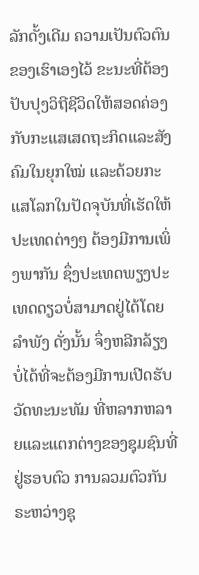ລັກດັ້ງເດີມ ຄວາມເປັນຕົວຕົນຂອງເຮົາເອງໄວ້ ຂະນະທີ່ຕ້ອງປັບປຸງວິຖີຊີວິດໃຫ້ສອດຄ່ອງກັບກະແສເສດຖະກິດແລະສັງຄົມໃນຍຸກໃໝ່ ແລະດ້ວຍກະແສໂລກໃນປັດຈຸບັນທີ່ເຮັດໃຫ້ປະເທດຕ່າງໆ ຕ້ອງມີການເພິ່ງພາກັນ ຊຶ່ງປະເທດພຽງປະເທດດຽວບໍ່ສາມາດຢູ່ໄດ້ໂດຍລຳພັງ ດັ່ງນັ້ນ ຈຶ່ງຫລີກລ້ຽງບໍ່ໄດ້ທີ່ຈະຕ້ອງມີການເປີດຮັບວັດທະນະທັມ ທີ່ຫລາກຫລາຍແລະແຕກຕ່າງຂອງຊຸມຊົນທີ່ຢູ່ຮອບຕົວ ການລວມຕົວກັນຣະຫວ່າງຊຸ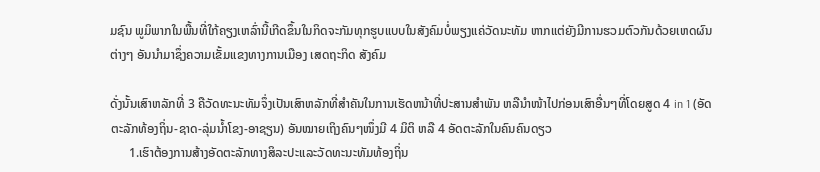ມຊົນ ພູມິພາກໃນພື້ນທີ່ໃກ້ຄຽງເຫລົ່ານີ້ເກີດຂຶ້ນໃນກິດຈະກັມທຸກຮູບແບບໃນສັງຄົມບໍ່ພຽງແຄ່ວັດນະທັມ ຫາກແຕ່ຍັງມີການຮວມຕົວກັນດ້ວຍເຫດຜົນຕ່າງໆ ອັນນຳມາຊຶ່ງຄວາມເຂັ້ມແຂງທາງການເມືອງ ເສດຖະກິດ ສັງຄົມ

ດັ່ງນັ້ນເສົາຫລັກທີ່ 3 ຄືວັດທະນະທັມຈຶ່ງເປັນເສົາຫລັກທີ່ສຳຄັນໃນການເຮັດຫນ້າທີ່ປະສານສຳພັນ ຫລືນຳໜ້າໄປກ່ອນເສົາອື່ນໆທີ່ໂດຍສູດ 4 in 1 (ອັດຕະລັກທ້ອງຖິ່ນ-ຊາດ-ລຸ່ມນ້ຳໂຂງ-ອາຊຽນ) ອັນໝາຍເຖິງຄົນໆໜຶ່ງມີ 4 ມິຕິ ຫລື 4 ອັດຕະລັກໃນຄົນຄົນດຽວ
      1.ເຮົາຕ້ອງການສ້າງອັດຕະລັກທາງສິລະປະແລະວັດທະນະທັມທ້ອງຖິ່ນ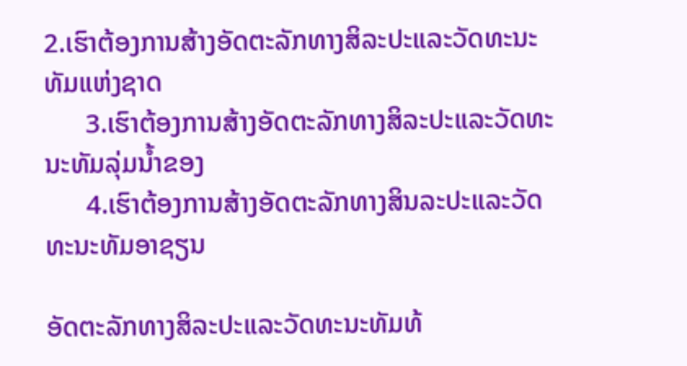2.ເຮົາຕ້ອງການສ້າງອັດຕະລັກທາງສິລະປະແລະວັດທະນະທັມແຫ່ງຊາດ
      3.ເຮົາຕ້ອງການສ້າງອັດຕະລັກທາງສິລະປະແລະວັດທະນະທັມລຸ່ມນ້ຳຂອງ
      4.ເຮົາຕ້ອງການສ້າງອັດຕະລັກທາງສິນລະປະແລະວັດທະນະທັມອາຊຽນ

ອັດຕະລັກທາງສິລະປະແລະວັດທະນະທັມທ້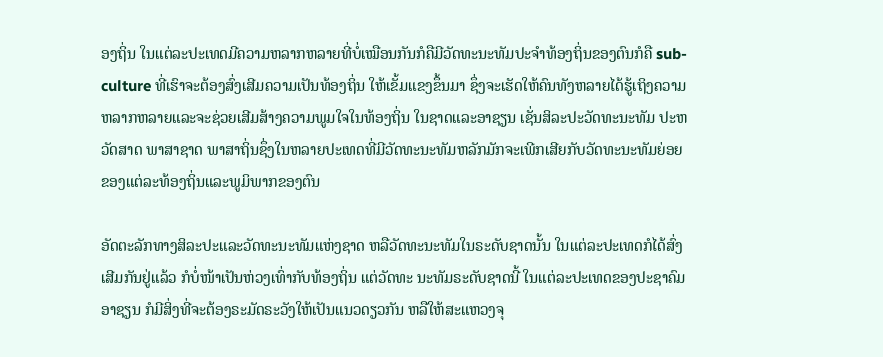ອງຖິ່ນ ໃນແຕ່ລະປະເທດມີຄວາມຫລາກຫລາຍທີ່ບໍ່ເໝືອນກັນກໍຄືມີວັດທະນະທັມປະຈຳທ້ອງຖິ່ນຂອງຕົນກໍຄື sub-culture ທີ່ເຮົາຈະຕ້ອງສົ່ງເສີມຄວາມເປັນທ້ອງຖິ່ນ ໃຫ້ເຂັ້ມແຂງຂຶ້ນມາ ຊຶ່ງຈະເຮັດໃຫ້ຄົນທັງຫລາຍໄດ້ຮູ້ເຖິງຄວາມຫລາກຫລາຍແລະຈະຊ່ວຍເສີມສ້າງຄວາມພູມໃຈໃນທ້ອງຖິ່ນ ໃນຊາດແລະອາຊຽນ ເຊັ່ນສິລະປະວັດທະນະທັມ ປະຫວັດສາດ ພາສາຊາດ ພາສາຖິ່ນຊຶ່ງໃນຫລາຍປະເທດທີ່ມີວັດທະນະທັມຫລັກມັກຈະເພີກເສີຍກັບວັດທະນະທັມຍ່ອຍຂອງແຕ່ລະທ້ອງຖິ່ນແລະພູມິພາກຂອງຕົນ

ອັດຕະລັກທາງສິລະປະແລະວັດທະນະທັມແຫ່ງຊາດ ຫລືວັດທະນະທັມໃນຣະດັບຊາດນັ້ນ ໃນແຕ່ລະປະເທດກໍໄດ້ສົ່ງເສີມກັນຢູ່ແລ້ວ ກໍບໍ່ໜ້າເປັນຫ່ວງເທົ່າກັບທ້ອງຖິ່ນ ແຕ່ວັດທະ ນະທັມຣະດັບຊາດນີ້ ໃນແຕ່ລະປະເທດຂອງປະຊາຄົມອາຊຽນ ກໍມີສິ່ງທີ່ຈະຕ້ອງຣະມັດຣະວັງໃຫ້ເປັນແນວດຽວກັນ ຫລືໃຫ້ສະແຫວງຈຸ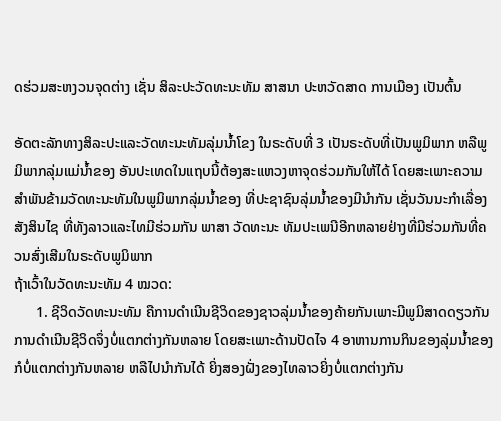ດຮ່ວມສະຫງວນຈຸດຕ່າງ ເຊັ່ນ ສິລະປະວັດທະນະທັມ ສາສນາ ປະຫວັດສາດ ການເມືອງ ເປັນຕົ້ນ

ອັດຕະລັກທາງສິລະປະແລະວັດທະນະທັມລຸ່ມນ້ຳໂຂງ ໃນຣະດັບທີ່ 3 ເປັນຣະດັບທີ່ເປັນພູມິພາກ ຫລືພູມິພາກລຸ່ມແມ່ນ້ຳຂອງ ອັນປະເທດໃນແຖບນີ້ຕ້ອງສະແຫວງຫາຈຸດຮ່ວມກັນໃຫ້ໄດ້ ໂດຍສະເພາະຄວາມສຳພັນຂ້າມວັດທະນະທັມໃນພູມິພາກລຸ່ມນ້ຳຂອງ ທີ່ປະຊາຊົນລຸ່ມນ້ຳຂອງມີນຳກັນ ເຊັ່ນວັນນະກຳເລື່ອງສັງສິນໄຊ ທີ່ທັງລາວແລະໄທມີຮ່ວມກັນ ພາສາ ວັດທະນະ ທັມປະເພນີອີກຫລາຍຢ່າງທີ່ມີຮ່ວມກັນທີ່ຄວນສົ່ງເສີມໃນຣະດັບພູມິພາກ
ຖ້າເວົ້າໃນວັດທະນະທັມ 4 ໝວດ:
      1. ຊີວິດວັດທະນະທັມ ຄືການດຳເນີນຊີວິດຂອງຊາວລຸ່ມນ້ຳຂອງຄ້າຍກັນເພາະມີພູມິສາດດຽວກັນ ການດຳເນີນຊີວິດຈຶ່ງບໍ່ແຕກຕ່າງກັນຫລາຍ ໂດຍສະເພາະດ້ານປັດໄຈ 4 ອາຫານການກິນຂອງລຸ່ມນ້ຳຂອງກໍບໍ່ແຕກຕ່າງກັນຫລາຍ ຫລືໄປນຳກັນໄດ້ ຍິ່ງສອງຝັ່ງຂອງໄທລາວຍິ່ງບໍ່ແຕກຕ່າງກັນ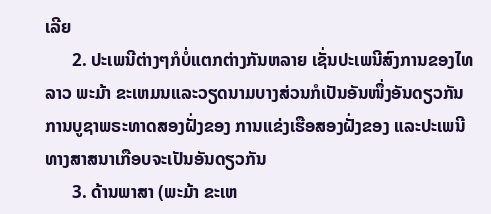ເລີຍ
      2. ປະເພນີຕ່າງໆກໍບໍ່ແຕກຕ່າງກັນຫລາຍ ເຊັ່ນປະເພນີສົງການຂອງໄທ ລາວ ພະມ້າ ຂະເຫມນແລະວຽດນາມບາງສ່ວນກໍເປັນອັນໜຶ່ງອັນດຽວກັນ ການບູຊາພຣະທາດສອງຝັ່ງຂອງ ການແຂ່ງເຮືອສອງຝັ່ງຂອງ ແລະປະເພນີທາງສາສນາເກືອບຈະເປັນອັນດຽວກັນ
      3. ດ້ານພາສາ (ພະມ້າ ຂະເຫ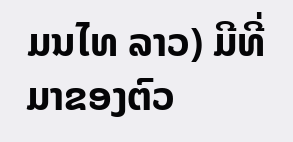ມນໄທ ລາວ) ມີທີ່ມາຂອງຕົວ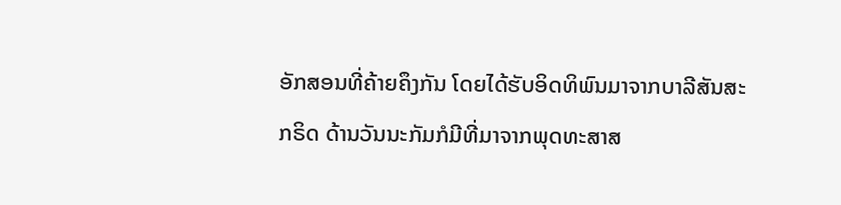ອັກສອນທີ່ຄ້າຍຄຶງກັນ ໂດຍໄດ້ຮັບອິດທິພົນມາຈາກບາລີສັນສະກຣິດ ດ້ານວັນນະກັມກໍມີທີ່ມາຈາກພຸດທະສາສ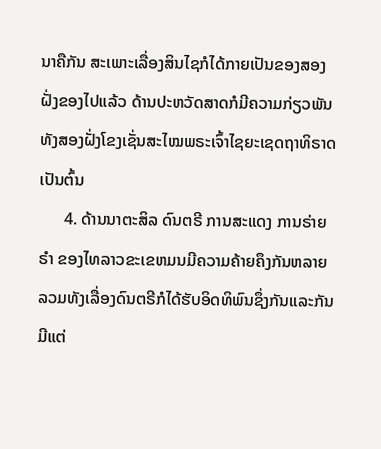ນາຄືກັນ ສະເພາະເລື່ອງສິນໄຊກໍໄດ້ກາຍເປັນຂອງສອງຝັ່ງຂອງໄປແລ້ວ ດ້ານປະຫວັດສາດກໍມີຄວາມກ່ຽວພັນທັງສອງຝັ່ງໂຂງເຊັ່ນສະໄໝພຣະເຈົ້າໄຊຍະເຊດຖາທິຣາດເປັນຕົ້ນ
      4. ດ້ານນາຕະສິລ ດົນຕຣີ ການສະແດງ ການຣ່າຍຣຳ ຂອງໄທລາວຂະເຂຫມນມີຄວາມຄ້າຍຄຶງກັນຫລາຍ ລວມທັງເລື່ອງດົນຕຣີກໍໄດ້ຮັບອິດທິພົນຊຶ່ງກັນແລະກັນ ມີແຕ່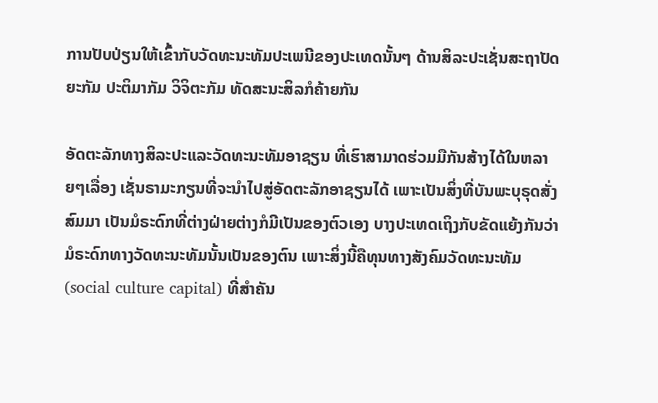ການປັບປ່ຽນໃຫ້ເຂົ້າກັບວັດທະນະທັມປະເພນີຂອງປະເທດນັ້ນໆ ດ້ານສິລະປະເຊັ່ນສະຖາປັດຍະກັມ ປະຕິມາກັມ ວິຈິຕະກັມ ທັດສະນະສິລກໍຄ້າຍກັນ

ອັດຕະລັກທາງສິລະປະແລະວັດທະນະທັມອາຊຽນ ທີ່ເຮົາສາມາດຮ່ວມມືກັນສ້າງໄດ້ໃນຫລາຍໆເລື່ອງ ເຊັ່ນຣາມະກຽນທີ່ຈະນຳໄປສູ່ອັດຕະລັກອາຊຽນໄດ້ ເພາະເປັນສິ່ງທີ່ບັນພະບຸຣຸດສັ່ງສົມມາ ເປັນມໍຣະດົກທີ່ຕ່າງຝ່າຍຕ່າງກໍມີເປັນຂອງຕົວເອງ ບາງປະເທດເຖິງກັບຂັດແຍ້ງກັນວ່າມໍຣະດົກທາງວັດທະນະທັມນັ້ນເປັນຂອງຕົນ ເພາະສິ່ງນີ້ຄືທຸນທາງສັງຄົມວັດທະນະທັມ (social culture capital) ທີ່ສຳຄັນ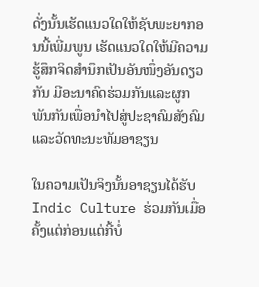ດັ່ງນັ້ນເຮັດແນວໃດໃຫ້ຊັບພະຍາກອນນີ້ເພີ່ມພູນ ເຮັດແນວໃດໃຫ້ມີຄວາມຮູ້ສຶກຈິດສຳນຶກເປັນອັນໜຶ່ງອັນດຽວກັນ ມີອະນາຄົດຮ່ວມກັນແລະຜູກພັນກັນເພື່ອນຳໄປສູ່ປະຊາຄົມສັງຄົມແລະວັດທະນະທັມອາຊຽນ

ໃນຄວາມເປັນຈິງນັ້ນອາຊຽນໄດ້ຮັບ Indic Culture ຮ່ວມກັນເມື່ອຄັ້ງແຕ່ກ່ອນແຕ່ກີ້ບໍ່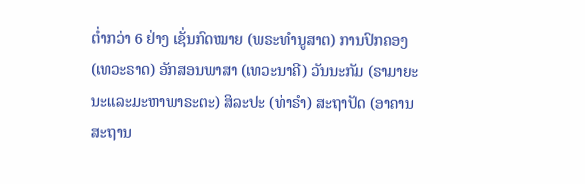ຕ່ຳກວ່າ 6 ຢ່າງ ເຊັ່ນກົດໝາຍ (ພຣະທຳນູສາຕ) ການປົກຄອງ (ເທວະຣາດ) ອັກສອນພາສາ (ເທວະນາຄີ) ວັນນະກັມ (ຣາມາຍະນະແລະມະຫາພາຣະຕະ) ສິລະປະ (ທ່າຣຳ) ສະຖາປັດ (ອາຄານສະຖານ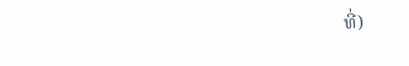ທີ່)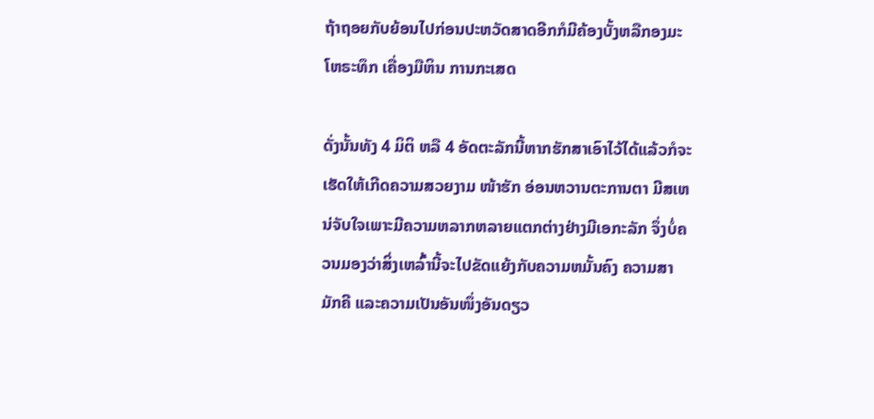ຖ້າຖອຍກັບຍ້ອນໄປກ່ອນປະຫວັດສາດອີກກໍມີຄ້ອງບັ້ງຫລືກອງມະໂຫຣະທຶກ ເຄື່ອງມືຫິນ ການກະເສດ

ດັ່ງນັ້ນທັງ 4 ມິຕິ ຫລື 4 ອັດຕະລັກນີ້ຫາກຮັກສາເອົາໄວ້ໄດ້ແລ້ວກໍຈະເຮັດໃຫ້ເກີດຄວາມສວຍງາມ ໜ້າຮັກ ອ່ອນຫວານຕະການຕາ ມີສເຫນ່ຈັບໃຈເພາະມີຄວາມຫລາກຫລາຍແຕກຕ່າງຢ່າງມີເອກະລັກ ຈຶ່ງບໍ່ຄວນມອງວ່າສິ່ງເຫລົ້ານີ້ຈະໄປຂັດແຍ້ງກັບຄວາມຫມັ້ນຄົງ ຄວາມສາມັກຄີ ແລະຄວາມເປັນອັນໜຶ່ງອັນດຽວ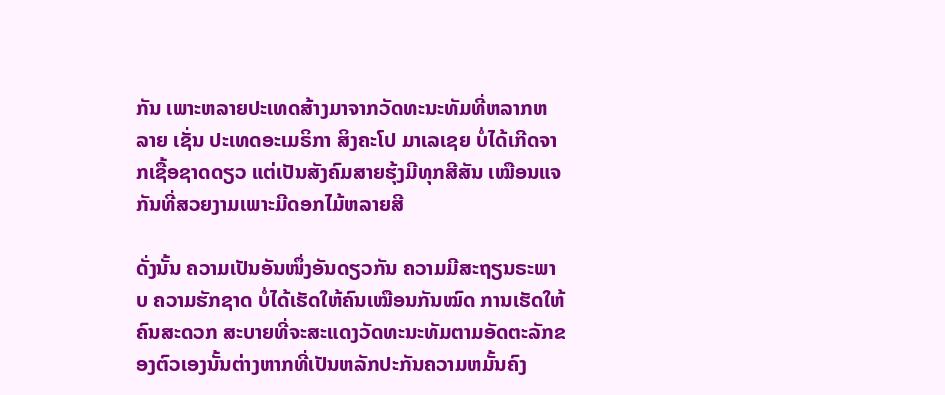ກັນ ເພາະຫລາຍປະເທດສ້າງມາຈາກວັດທະນະທັມທີ່ຫລາກຫລາຍ ເຊັ່ນ ປະເທດອະເມຣິກາ ສິງຄະໂປ ມາເລເຊຍ ບໍ່ໄດ້ເກີດຈາກເຊື້ອຊາດດຽວ ແຕ່ເປັນສັງຄົມສາຍຮຸ້ງມີທຸກສີສັນ ເໝືອນແຈກັນທີ່ສວຍງາມເພາະມີດອກໄມ້ຫລາຍສີ

ດັ່ງນັ້ນ ຄວາມເປັນອັນໜຶ່ງອັນດຽວກັນ ຄວາມມີສະຖຽນຣະພາບ ຄວາມຮັກຊາດ ບໍ່ໄດ້ເຮັດໃຫ້ຄົນເໝືອນກັນໝົດ ການເຮັດໃຫ້ຄົນສະດວກ ສະບາຍທີ່ຈະສະແດງວັດທະນະທັມຕາມອັດຕະລັກຂອງຕົວເອງນັ້ນຕ່າງຫາກທີ່ເປັນຫລັກປະກັນຄວາມຫມັ້ນຄົງ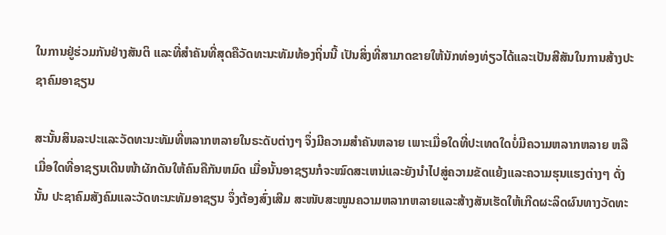ໃນການຢູ່ຮ່ວມກັນຢ່າງສັນຕິ ແລະທີ່ສຳຄັນທີ່ສຸດຄືວັດທະນະທັມທ້ອງຖິ່ນນີ້ ເປັນສິ່ງທີ່ສາມາດຂາຍໃຫ້ນັກທ່ອງທ່ຽວໄດ້ແລະເປັນສີສັນໃນການສ້າງປະຊາຄົມອາຊຽນ

ສະນັ້ນສິນລະປະແລະວັດທະນະທັມທີ່ຫລາກຫລາຍໃນຣະດັບຕ່າງໆ ຈຶ່ງມີຄວາມສຳຄັນຫລາຍ ເພາະເມື່ອໃດທີ່ປະເທດໃດບໍ່ມີຄວາມຫລາກຫລາຍ ຫລື ເມື່ອໃດທີ່ອາຊຽນເດີນໜ້າຜັກດັນໃຫ້ຄົນຄືກັນຫມົດ ເມື່ອນັ້ນອາຊຽນກໍຈະໝົດສະເຫນ່ແລະຍັງນຳໄປສູ່ຄວາມຂັດແຍ້ງແລະຄວາມຮຸນແຮງຕ່າງໆ ດັ່ງນັ້ນ ປະຊາຄົມສັງຄົມແລະວັດທະນະທັມອາຊຽນ ຈຶ່ງຕ້ອງສົ່ງເສີມ ສະໜັບສະໜູນຄວາມຫລາກຫລາຍແລະສ້າງສັນເຮັດໃຫ້ເກີດຜະລິດຜົນທາງວັດທະ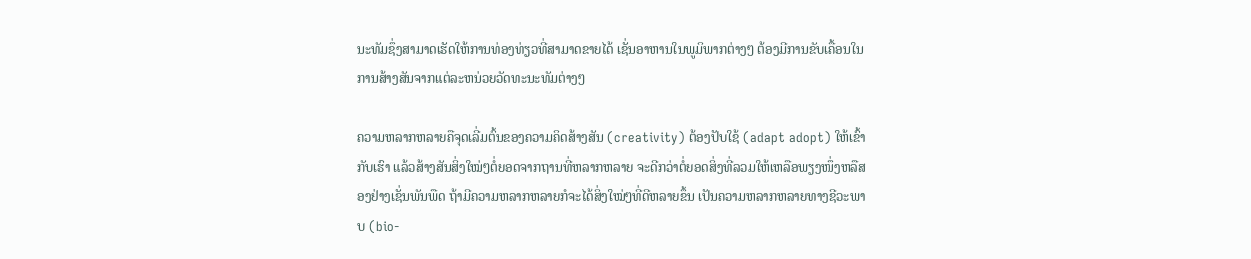ນະທັມຊຶ່ງສາມາດເຮັດໃຫ້ການທ່ອງທ່ຽວທີ່ສາມາດຂາຍໄດ້ ເຊັ່ນອາຫານໃນພູມິພາກຕ່າງໆ ຕ້ອງມີການຂັບເຄື້ອນໃນການສ້າງສັນຈາກແຕ່ລະຫນ່ວຍວັດທະນະທັມຕ່າງໆ

ຄວາມຫລາກຫລາຍຄືຈຸດເລີ່ມຕົ້ນຂອງຄວາມຄິດສ້າງສັນ (creativity) ຕ້ອງປັບໃຊ້ (adapt adopt) ໃຫ້ເຂົ້າກັບເຮົາ ແລ້ວສ້າງສັນສິ່ງໃໝ່ໆຕໍ່ຍອດຈາກຖານທີ່ຫລາກຫລາຍ ຈະດີກວ່າຕໍ່ຍອດສິ່ງທີ່ລວມໃຫ້ເຫລືອພຽງໜຶ່ງຫລືສອງຢ່າງເຊັ່ນພັນພືດ ຖ້າມີຄວາມຫລາກຫລາຍກໍຈະໄດ້ສິ່ງໃໝ່ໆທີ່ດີຫລາຍຂຶ້ນ ເປັນຄວາມຫລາກຫລາຍທາງຊີວະພາບ (bio-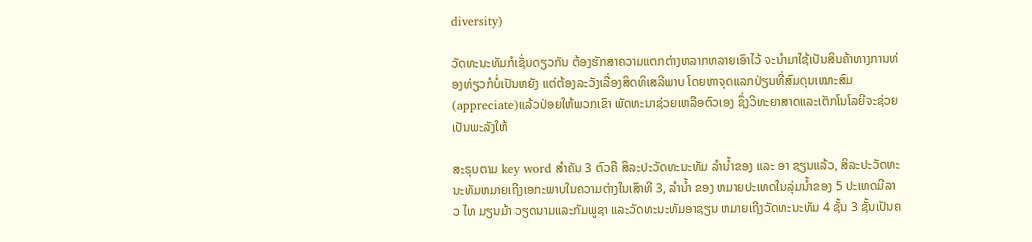diversity)

ວັດທະນະທັມກໍເຊັ່ນດຽວກັນ ຕ້ອງຮັກສາຄວາມແຕກຕ່າງຫລາກຫລາຍເອົາໄວ້ ຈະນຳມາໃຊ້ເປັນສິນຄ້າທາງການທ່ອງທ່ຽວກໍບໍ່ເປັນຫຍັງ ແຕ່ຕ້ອງລະວັງເລື່ອງສິດທິເສລີພາບ ໂດຍຫາຈຸດແລກປ່ຽນທີ່ສົມດຸນເໝາະສົມ (appreciate)ແລ້ວປ່ອຍໃຫ້ພວກເຂົາ ພັດທະນາຊ່ວຍເຫລືອຕົວເອງ ຊຶ່ງວິທະຍາສາດແລະເຕັກໂນໂລຍີຈະຊ່ວຍເປັນພະລັງໃຫ້

ສະຣຸບຕາມ key word ສຳຄັນ 3 ຕົວຄື ສິລະປະວັດທະນະທັມ ລຳນ້ຳຂອງ ແລະ ອາ ຊຽນແລ້ວ, ສິລະປະວັດທະນະທັມຫມາຍເຖີງເອກະພາບໃນຄວາມຕ່າງໃນເສົາທີ 3, ລຳນ້ຳ ຂອງ ຫມາຍປະເທດໃນລຸ່ມນ້ຳຂອງ 5 ປະເທດມີລາວ ໄທ ມຽນມ້າ ວຽດນາມແລະກັມພູຊາ ແລະວັດທະນະທັມອາຊຽນ ຫມາຍເຖີງວັດທະນະທັມ 4 ຊັ້ນ 3 ຊັ້ນເປັນຄ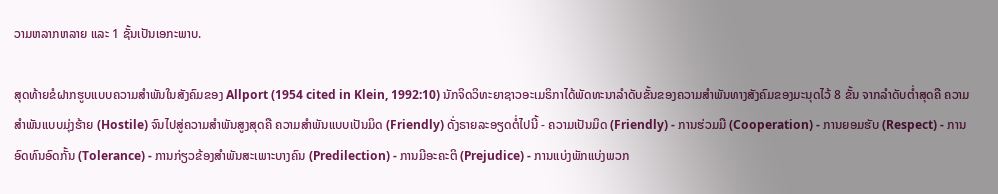ວາມຫລາກຫລາຍ ແລະ 1 ຊັ້ນເປັນເອກະພາບ.

ສຸດທ້າຍຂໍຝາກຮູບແບບຄວາມສຳພັນໃນສັງຄົມຂອງ Allport (1954 cited in Klein, 1992:10) ນັກຈິດວິທະຍາຊາວອະເມຣິກາໄດ້ພັດທະນາລຳດັບຂັ້ນຂອງຄວາມສຳພັນທາງສັງຄົມຂອງມະນຸດໄວ້ 8 ຂັ້ນ ຈາກລຳດັບຕ່ຳສຸດຄື ຄວາມສຳພັນແບບມຸ່ງຮ້າຍ (Hostile) ຈົນໄປສູ່ຄວາມສຳພັນສູງສຸດຄື ຄວາມສຳພັນແບບເປັນມິດ (Friendly) ດັ່ງຣາຍລະອຽດຕໍ່ໄປນີ້ - ຄວາມເປັນມິດ (Friendly) - ການຮ່ວມມື (Cooperation) - ການຍອມຮັບ (Respect) - ການອົດທົນອົດກັ້ນ (Tolerance) - ການກ່ຽວຂ້ອງສຳພັນສະເພາະບາງຄົນ (Predilection) - ການມີອະຄະຕິ (Prejudice) - ການແບ່ງພັກແບ່ງພວກ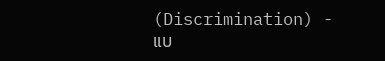(Discrimination) - ແບ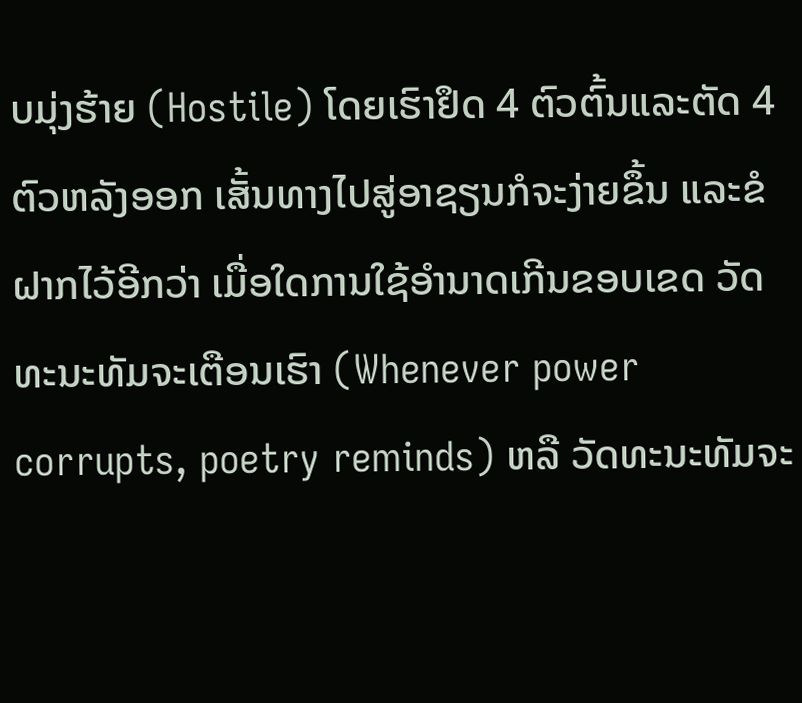ບມຸ່ງຮ້າຍ (Hostile) ໂດຍເຮົາຢຶດ 4 ຕົວຕົ້ນແລະຕັດ 4 ຕົວຫລັງອອກ ເສັ້ນທາງໄປສູ່ອາຊຽນກໍຈະງ່າຍຂຶ້ນ ແລະຂໍຝາກໄວ້ອີກວ່າ ເມື່ອໃດການໃຊ້ອຳນາດເກີນຂອບເຂດ ວັດທະນະທັມຈະເຕືອນເຮົາ (Whenever power corrupts, poetry reminds) ຫລື ວັດທະນະທັມຈະ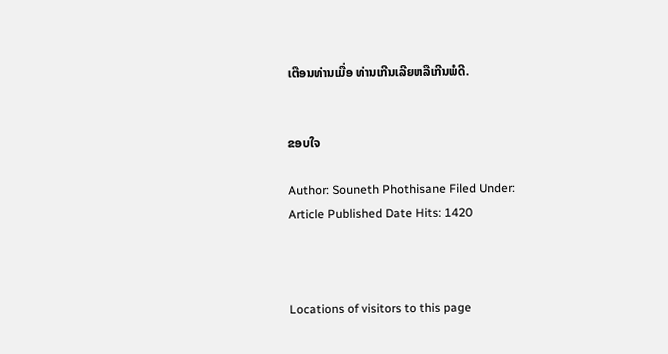ເຕືອນທ່ານເມື່ອ ທ່ານເກີນເລີຍຫລືເກີນພໍດີ.


ຂອບໃຈ

Author: Souneth Phothisane Filed Under:
Article Published Date Hits: 1420



Locations of visitors to this page